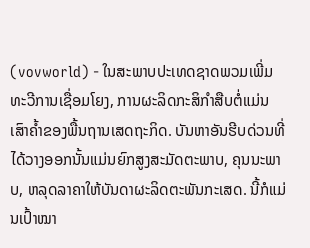(vovworld) - ໃນສະພາບປະເທດຊາດພວມເພີ່ມທະວີການເຊື່ອມໂຍງ, ການຜະລິດກະສິກຳສືບຕໍ່ແມ່ນເສົາຄ້ຳຂອງພື້ນຖານເສດຖະກິດ. ບັນຫາອັນຮີບດ່ວນທີ່ໄດ້ວາງອອກນັ້ນແມ່ນຍົກສູງສະມັດຕະພາບ, ຄຸນນະພາບ, ຫລຸດລາຄາໃຫ້ບັນດາຜະລິດຕະພັນກະເສດ. ນີ້ກໍແມ່ນເປົ້າໝາ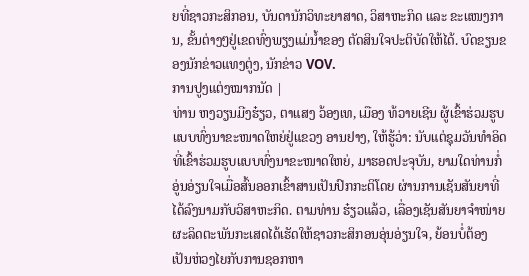ຍທີ່ຊາວກະສິກອນ, ບັນດານັກວິທະຍາສາດ, ວິສາຫະກິດ ແລະ ຂະແໜງການ, ຂັ້ນຕ່າງໆຢູ່ເຂດທົ່ງພຽງແມ່ນ້ຳຂອງ ຕັດສິນໃຈປະຕິບັດໃຫ້ໄດ້. ບົດຂຽນຂອງນັກຂ່າວແທງຕູ່ງ, ນັກຂ່າວ VOV.
ການປູງແຕ່ງໝາກນັດ |
ທ່ານ ຫງວຽນມີງຮ໋ຽວ, ຕາແສງ ວ້ອງເທ, ເມືອງ ທ້ວາຍເຊີນ ຜູ້ເຂົ້າຮ່ວມຮູບແບບທົ່ງນາຂະໜາດໃຫຍ່ຢູ່ແຂວງ ອານຢາງ, ໃຫ້ຮູ້ວ່າ: ນັບແຕ່ຊຸມວັນທຳອິດທີ່ເຂົ້າຮ່ວມຮູບແບບທົ່ງນາຂະໜາດໃຫຍ່, ມາຮອດປະຈຸບັນ, ຍາມໃດທ່ານກໍ່ອູ່ນອ່ຽນໃຈເມື່ອສົ້ນອອກເຂົ້າສານເປັນປົກກະຕິໂດຍ ຜ່ານການເຊັນສັນຍາທີ່ໄດ້ລົງນາມກັບວິສາຫະກິດ. ຕາມທ່ານ ຮ໋ຽວແລ້ວ, ເລື່ອງເຊັນສັນຍາຈຳໜ່າຍຜະລິດຕະພັນກະເສດໄດ້ເຮັດໃຫ້ຊາວກະສິກອນອຸ່ນອ່ຽນໃຈ, ຍ້ອນບໍ່ຕ້ອງເປັນຫ່ວງໄຍກັບການຊອກຫາ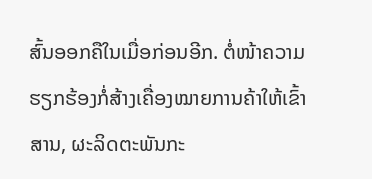ສົ້ນອອກຄືໃນເມື່ອກ່ອນອີກ. ຕໍ່ໜ້າຄວາມຮຽກຮ້ອງກໍ່ສ້າງເຄື່ອງໝາຍການຄ້າໃຫ້ເຂົ້າສານ, ຜະລິດຕະພັນກະ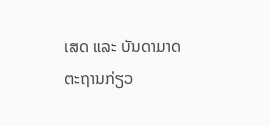ເສດ ແລະ ບັນດາມາດຕະຖານກ່ຽວ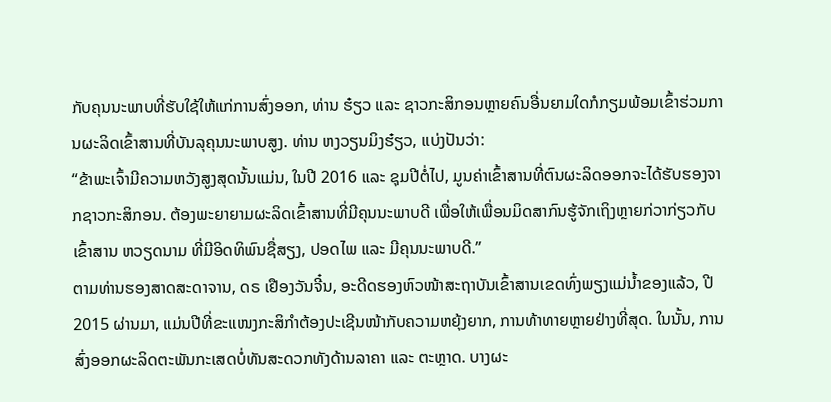ກັບຄຸນນະພາບທີ່ຮັບໃຊ້ໃຫ້ແກ່ການສົ່ງອອກ, ທ່ານ ຮ໋ຽວ ແລະ ຊາວກະສິກອນຫຼາຍຄົນອື່ນຍາມໃດກໍກຽມພ້ອມເຂົ້າຮ່ວມການຜະລິດເຂົ້າສານທີ່ບັນລຸຄຸນນະພາບສູງ. ທ່ານ ຫງວຽນມິງຮ໋ຽວ, ແບ່ງປັນວ່າ:
“ຂ້າພະເຈົ້າມີຄວາມຫວັງສູງສຸດນັ້ນແມ່ນ, ໃນປີ 2016 ແລະ ຊຸມປີຕໍ່ໄປ, ມູນຄ່າເຂົ້າສານທີ່ຕົນຜະລິດອອກຈະໄດ້ຮັບຮອງຈາກຊາວກະສິກອນ. ຕ້ອງພະຍາຍາມຜະລິດເຂົ້າສານທີ່ມີຄຸນນະພາບດີ ເພື່ອໃຫ້ເພື່ອນມິດສາກົນຮູ້ຈັກເຖິງຫຼາຍກ່ວາກ່ຽວກັບເຂົ້າສານ ຫວຽດນາມ ທີ່ມີອິດທິພົນຊື່ສຽງ, ປອດໄພ ແລະ ມີຄຸນນະພາບດີ.”
ຕາມທ່ານຮອງສາດສະດາຈານ, ດຣ ເຢືອງວັນຈີ໋ນ, ອະດີດຮອງຫົວໜ້າສະຖາບັນເຂົ້າສານເຂດທົ່ງພຽງແມ່ນ້ຳຂອງແລ້ວ, ປີ 2015 ຜ່ານມາ, ແມ່ນປີທີ່ຂະແໜງກະສິກຳຕ້ອງປະເຊີນໜ້າກັບຄວາມຫຍຸ້ງຍາກ, ການທ້າທາຍຫຼາຍຢ່າງທີ່ສຸດ. ໃນນັ້ນ, ການສົ່ງອອກຜະລິດຕະພັນກະເສດບໍ່ທັນສະດວກທັງດ້ານລາຄາ ແລະ ຕະຫຼາດ. ບາງຜະ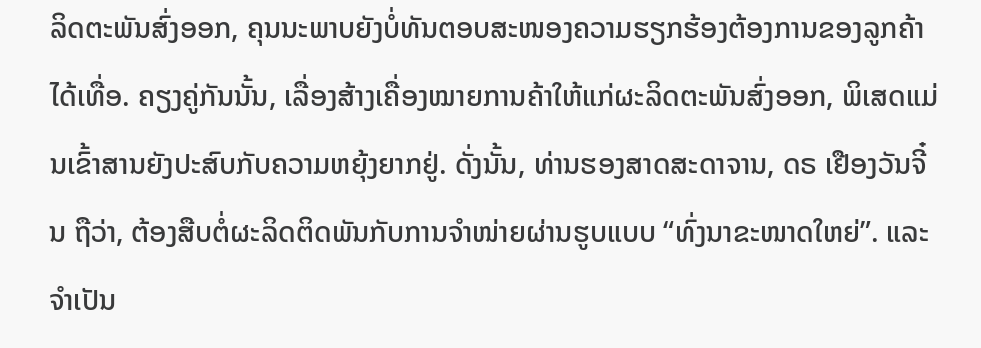ລິດຕະພັນສົ່ງອອກ, ຄຸນນະພາບຍັງບໍ່ທັນຕອບສະໜອງຄວາມຮຽກຮ້ອງຕ້ອງການຂອງລູກຄ້າໄດ້ເທື່ອ. ຄຽງຄູ່ກັນນັ້ນ, ເລື່ອງສ້າງເຄື່ອງໝາຍການຄ້າໃຫ້ແກ່ຜະລິດຕະພັນສົ່ງອອກ, ພິເສດແມ່ນເຂົ້າສານຍັງປະສົບກັບຄວາມຫຍຸ້ງຍາກຢູ່. ດັ່ງນັ້ນ, ທ່ານຮອງສາດສະດາຈານ, ດຣ ເຢືອງວັນຈີ໋ນ ຖືວ່າ, ຕ້ອງສືບຕໍ່ຜະລິດຕິດພັນກັບການຈຳໜ່າຍຜ່ານຮູບແບບ “ທົ່ງນາຂະໜາດໃຫຍ່”. ແລະຈຳເປັນ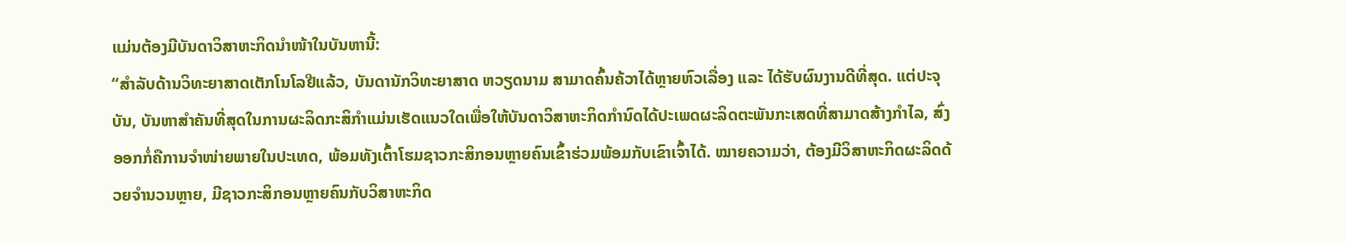ແມ່ນຕ້ອງມີບັນດາວິສາຫະກິດນຳໜ້າໃນບັນຫານີ້:
“ສຳລັບດ້ານວິທະຍາສາດເຕັກໂນໂລຢີແລ້ວ, ບັນດານັກວິທະຍາສາດ ຫວຽດນາມ ສາມາດຄົ້ນຄ້ວາໄດ້ຫຼາຍຫົວເລື່ອງ ແລະ ໄດ້ຮັບຜົນງານດີທີ່ສຸດ. ແຕ່ປະຈຸບັນ, ບັນຫາສຳຄັນທີ່ສຸດໃນການຜະລິດກະສິກຳແມ່ນເຮັດແນວໃດເພື່ອໃຫ້ບັນດາວິສາຫະກິດກຳນົດໄດ້ປະເພດຜະລິດຕະພັນກະເສດທີ່ສາມາດສ້າງກຳໄລ, ສົ່ງອອກກໍ່ຄືການຈຳໜ່າຍພາຍໃນປະເທດ, ພ້ອມທັງເຕົ້າໂຮມຊາວກະສິກອນຫຼາຍຄົນເຂົ້າຮ່ວມພ້ອມກັບເຂົາເຈົ້າໄດ້. ໝາຍຄວາມວ່າ, ຕ້ອງມີວິສາຫະກິດຜະລິດດ້ວຍຈຳນວນຫຼາຍ, ມີຊາວກະສິກອນຫຼາຍຄົນກັບວິສາຫະກິດ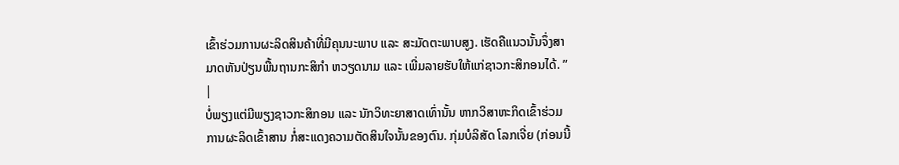ເຂົ້າຮ່ວມການຜະລິດສິນຄ້າທີ່ມີຄຸນນະພາບ ແລະ ສະມັດຕະພາບສູງ. ເຮັດຄືແນວນັ້ນຈຶ່ງສາມາດຫັນປ່ຽນພື້ນຖານກະສິກຳ ຫວຽດນາມ ແລະ ເພີ່ມລາຍຮັບໃຫ້ແກ່ຊາວກະສິກອນໄດ້. ”
|
ບໍ່ພຽງແຕ່ມີພຽງຊາວກະສິກອນ ແລະ ນັກວິທະຍາສາດເທົ່ານັ້ນ ຫາກວິສາຫະກິດເຂົ້າຮ່ວມການຜະລິດເຂົ້າສານ ກໍ່ສະແດງຄວາມຕັດສິນໃຈນັ້ນຂອງຕົນ. ກຸ່ມບໍລິສັດ ໂລກເຈີ່ຍ (ກ່ອນນີ້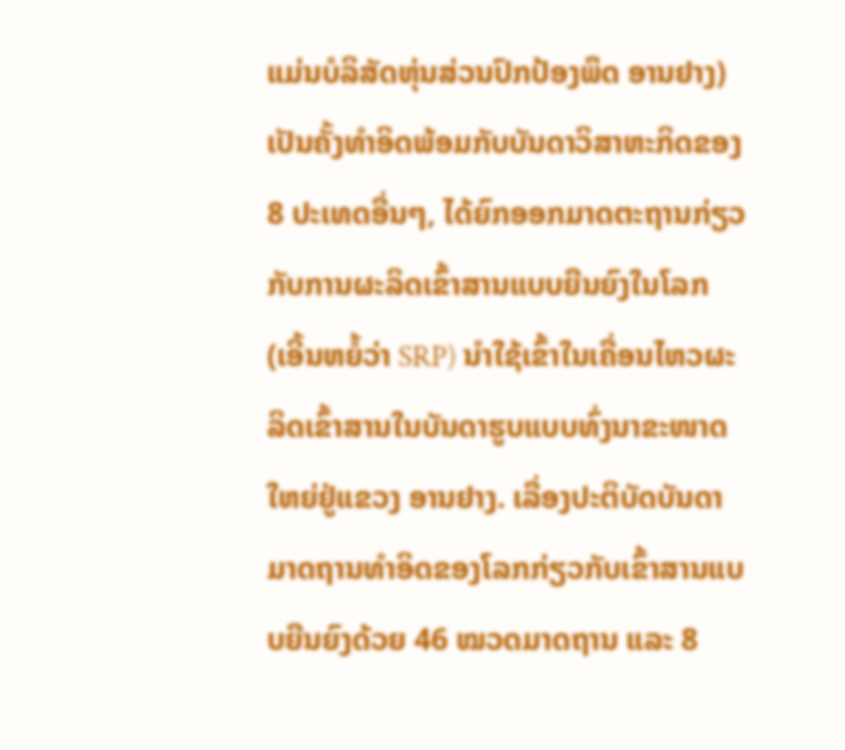ແມ່ນບໍລິສັດຫຸ່ນສ່ວນປົກປ້ອງພຶດ ອານຢາງ) ເປັນຄັ້ງທຳອິດພ້ອມກັບບັນດາວິສາຫະກິດຂອງ 8 ປະເທດອື່ນໆ, ໄດ້ຍົກອອກມາດຕະຖານກ່ຽວກັບການຜະລິດເຂົ້າສານແບບຍືນຍົງໃນໂລກ (ເອີ້ນຫຍໍ້ວ່າ SRP) ນຳໃຊ້ເຂົ້າໃນເຄື່ອນໄຫວຜະລິດເຂົ້າສານໃນບັນດາຮູບແບບທົ່ງນາຂະໜາດໃຫຍ່ຢູ່ແຂວງ ອານຢາງ. ເລື່ອງປະຕິບັດບັນດາມາດຖານທຳອິດຂອງໂລກກ່ຽວກັບເຂົ້າສານແບບຍືນຍົງດ້ວຍ 46 ໝວດມາດຖານ ແລະ 8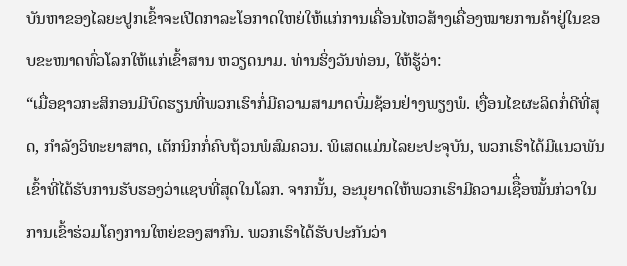ບັນຫາຂອງໄລຍະປູກເຂົ້າຈະເປີດກາລະໂອກາດໃຫຍ່ໃຫ້ແກ່ການເຄື່ອນໄຫວສ້າງເຄື່ອງໝາຍການຄ້າຢູ່ໃນຂອບຂະໜາດທົ່ວໂລກໃຫ້ແກ່ເຂົ້າສານ ຫວຽດນາມ. ທ່ານຮິ່ງວັນທ່ອນ, ໃຫ້ຮູ້ວ່າ:
“ເມື່ອຊາວກະສິກອນມີບົດຮຽນທີ່ພວກເຮົາກໍ່ມີຄວາມສາມາດບົ່ມຊ້ອນຢ່າງພຽງພໍ. ເງື່ອນໄຂຜະລິດກໍ່ດີທີ່ສຸດ, ກຳລັງວິທະຍາສາດ, ເຕັກນິກກໍ່ຄົບຖ້ວນພໍສົມຄວນ. ພິເສດແມ່ນໄລຍະປະຈຸບັນ, ພວກເຮົາໄດ້ມີແນວພັນເຂົ້າທີ່ໄດ້ຮັບການຮັບຮອງວ່າແຊບທີ່ສຸດໃນໂລກ. ຈາກນັ້ນ, ອະນຸຍາດໃຫ້ພວກເຮົາມີຄວາມເຊືຶ່ອໝັ້ນກ່ວາໃນການເຂົ້າຮ່ວມໂຄງການໃຫຍ່ຂອງສາກົນ. ພວກເຮົາໄດ້ຮັບປະກັນວ່າ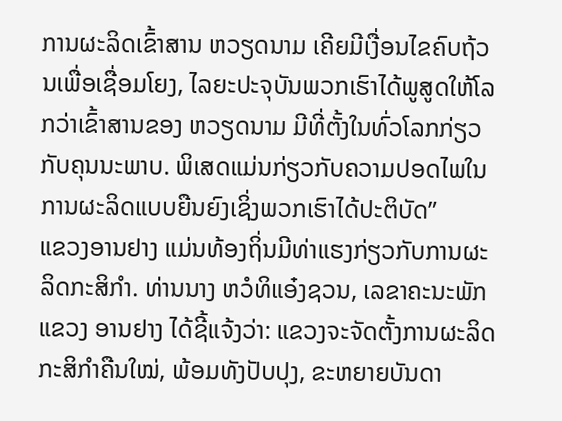ການຜະລິດເຂົ້າສານ ຫວຽດນາມ ເຄີຍມີເງື່ອນໄຂຄົບຖ້ວນເພື່ອເຊື່ອມໂຍງ, ໄລຍະປະຈຸບັນພວກເຮົາໄດ້ພູສູດໃຫ້ໂລກວ່າເຂົ້າສານຂອງ ຫວຽດນາມ ມີທີ່ຕັ້ງໃນທົ່ວໂລກກ່ຽວກັບຄຸນນະພາບ. ພິເສດແມ່ນກ່ຽວກັບຄວາມປອດໄພໃນການຜະລິດແບບຍືນຍົງເຊິ່ງພວກເຮົາໄດ້ປະຕິບັດ”
ແຂວງອານຢາງ ແມ່ນທ້ອງຖິ່ນມີທ່າແຮງກ່ຽວກັບການຜະລິດກະສິກຳ. ທ່ານນາງ ຫວໍທິແອ໋ງຊວນ, ເລຂາຄະນະພັກແຂວງ ອານຢາງ ໄດ້ຊີ້ແຈ້ງວ່າ: ແຂວງຈະຈັດຕັ້ງການຜະລິດກະສິກຳຄືນໃໝ່, ພ້ອມທັງປັບປຸງ, ຂະຫຍາຍບັນດາ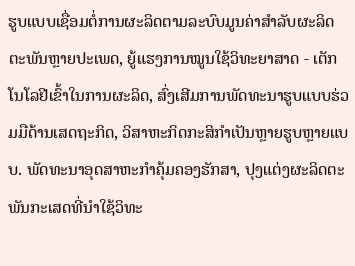ຮູບແບບເຊື່ອມຕໍ່ການຜະລິດຕາມລະບົບມູນຄ່າສຳລັບຜະລິດຕະພັນຫຼາຍປະເພດ, ຍູ້ແຮງການໝູນໃຊ້ວິທະຍາສາດ - ເຕັກໂນໂລຢີເຂົ້າໃນການຜະລິດ, ສົ່ງເສີມການພັດທະນາຮູບແບບຮ່ວມມືດ້ານເສດຖະກິດ, ວິສາຫະກິດກະສິກຳເປັນຫຼາຍຮູບຫຼາຍແບບ. ພັດທະນາອຸດສາຫະກຳຄຸ້ມຄອງຮັກສາ, ປຸງແຕ່ງຜະລິດຕະພັນກະເສດທີ່ນຳໃຊ້ວິທະ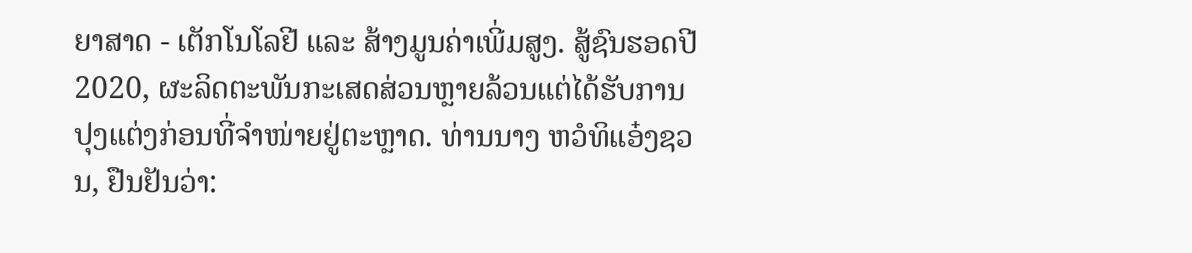ຍາສາດ - ເຕັກໂນໂລຢີ ແລະ ສ້າງມູນຄ່າເພີ່ມສູງ. ສູ້ຊົນຮອດປີ 2020, ຜະລິດຕະພັນກະເສດສ່ວນຫຼາຍລ້ວນແຕ່ໄດ້ຮັບການປຸງແຕ່ງກ່ອນທີ່ຈຳໜ່າຍຢູ່ຕະຫຼາດ. ທ່ານນາງ ຫວໍທິແອ໋ງຊວນ, ຢືນຢັນວ່າ: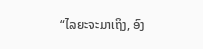“ໄລຍະຈະມາເຖິງ, ອົງ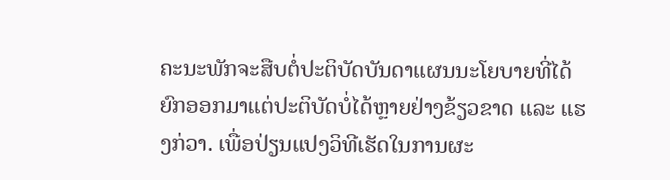ຄະນະພັກຈະສືບຕໍ່ປະຕິບັດບັນດາແຜນນະໂຍບາຍທີ່ໄດ້ຍົກອອກມາແຕ່ປະຕິບັດບໍ່ໄດ້ຫຼາຍຢ່າງຂ້ຽວຂາດ ແລະ ແຮງກ່ວາ. ເພື່ອປ່ຽນແປງວິທີເຮັດໃນການຜະ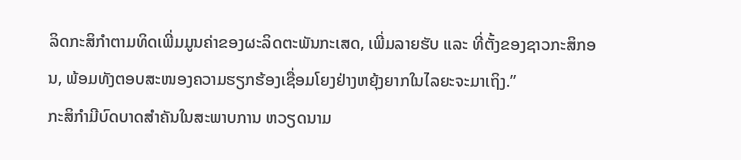ລິດກະສິກຳຕາມທິດເພີ່ມມູນຄ່າຂອງຜະລິດຕະພັນກະເສດ, ເພີ່ມລາຍຮັບ ແລະ ທີ່ຕັ້ງຂອງຊາວກະສິກອນ, ພ້ອມທັງຕອບສະໜອງຄວາມຮຽກຮ້ອງເຊື່ອມໂຍງຢ່າງຫຍຸ້ງຍາກໃນໄລຍະຈະມາເຖິງ.”
ກະສິກຳມີບົດບາດສຳຄັນໃນສະພາບການ ຫວຽດນາມ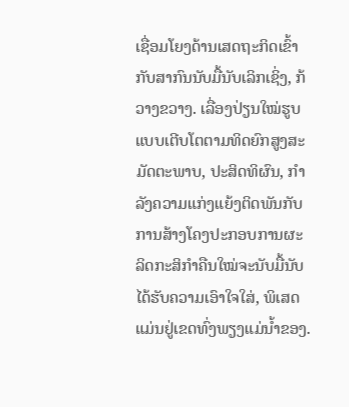ເຊື່ອມໂຍງດ້ານເສດຖະກິດເຂົ້າກັບສາກົນນັບມື້ນັບເລິກເຊິ່ງ, ກ້ວາງຂວາງ. ເລື່ອງປ່ຽນໃໝ່ຮູບແບບເຕີບໂຕຕາມທິດຍົກສູງສະມັດຕະພາບ, ປະສິດທິຜົນ, ກຳລັງຄວາມແກ່ງແຍ້ງຕິດພັນກັບການສ້າງໂຄງປະກອບການຜະລິດກະສິກຳຄືນໃໝ່ຈະນັບມື້ນັບໄດ້ຮັບຄວາມເອົາໃຈໃສ່, ພິເສດແມ່ນຢູ່ເຂດທົ່ງພຽງແມ່ນ້ຳຂອງ.